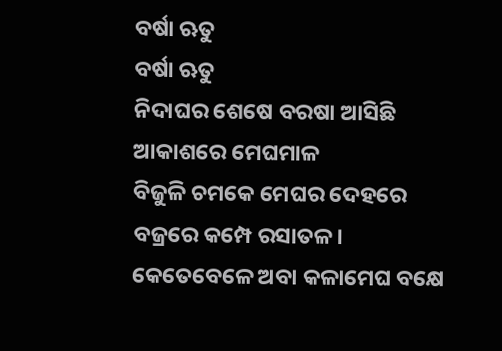ବର୍ଷା ଋତୁ
ବର୍ଷା ଋତୁ
ନିଦାଘର ଶେଷେ ବରଷା ଆସିଛି
ଆକାଶରେ ମେଘମାଳ
ବିଜୁଳି ଚମକେ ମେଘର ଦେହରେ
ବଜ୍ରରେ କମ୍ପେ ରସାତଳ।
କେତେବେଳେ ଅବା କଳାମେଘ ବକ୍ଷେ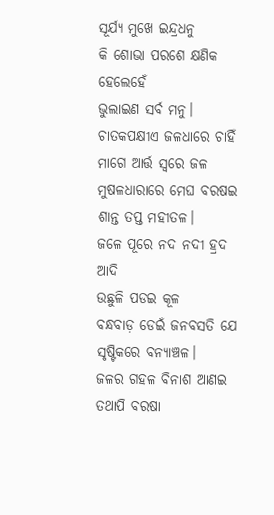ସୂର୍ଯ୍ୟ ମୁଖେ ଇନ୍ଦ୍ରଧନୁ
କି ଶୋଭା ପରଶେ କ୍ଷଣିକ ହେଲେହେଁ
ଭୁଲାଇଣ ସର୍ବ ମନୁ।
ଚାତକପକ୍ଷୀଏ ଜଳଧାରେ ଚାହିଁ
ମାଗେ ଆର୍ତ୍ତ ସ୍ଵରେ ଜଳ
ମୁଷଳଧାରାରେ ମେଘ ବରଷଇ
ଶାନ୍ତ ତପ୍ତ ମହୀତଳ।
ଜଳେ ପୂରେ ନଦ ନଦୀ ହ୍ରଦ ଆଦି
ଉଛୁଳି ପଡଇ କୂଳ
ବନ୍ଧବାଡ଼ ଡେଇଁ ଜନବସତି ଯେ
ସୃଷ୍ଟିକରେ ବନ୍ୟାଞ୍ଚଳ।
ଜଳର ଗହଳ ବିନାଶ ଆଣଇ
ତଥାପି ବରଷା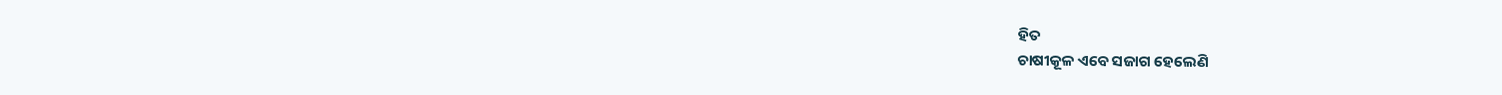ହିତ
ଚାଷୀକୂଳ ଏବେ ସଜାଗ ହେଲେଣି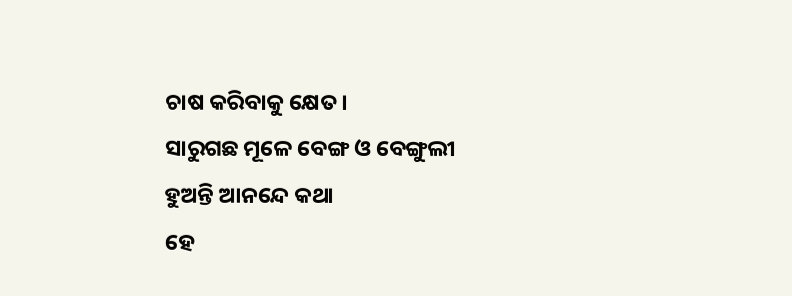ଚାଷ କରିବାକୁ କ୍ଷେତ।
ସାରୁଗଛ ମୂଳେ ବେଙ୍ଗ ଓ ବେଙ୍ଗୁଲୀ
ହୁଅନ୍ତି ଆନନ୍ଦେ କଥା
ହେ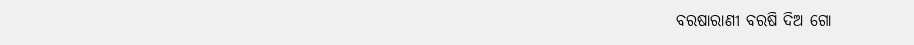ବରଷାରାଣୀ ବରଷି ଦିଅ ଗୋ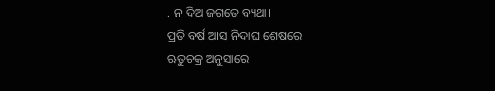. ନ ଦିଅ ଜଗତେ ବ୍ୟଥା।
ପ୍ରତି ବର୍ଷ ଆସ ନିଦାଘ ଶେଷରେ
ଋତୁଚକ୍ର ଅନୁସାରେ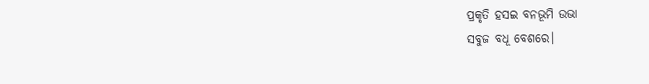ପ୍ରକୃତି ହସଇ ବନଭୂମି ଉଭା
ସବୁଜ ବଧୂ ବେଶରେ।